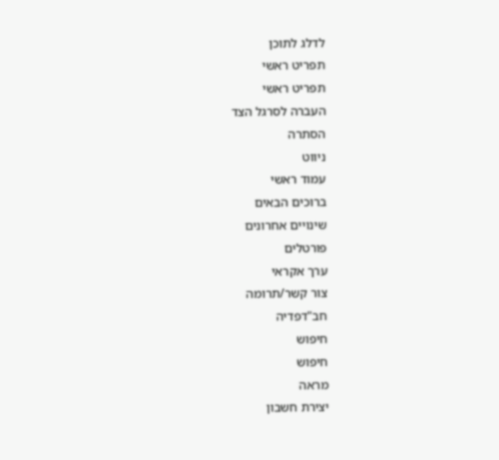לדלג לתוכן
תפריט ראשי
תפריט ראשי
העברה לסרגל הצד
הסתרה
ניווט
עמוד ראשי
ברוכים הבאים
שינויים אחרונים
פורטלים
ערך אקראי
צור קשר/תרומה
חב"דפדיה
חיפוש
חיפוש
מראה
יצירת חשבון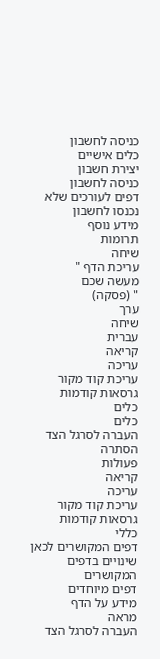כניסה לחשבון
כלים אישיים
יצירת חשבון
כניסה לחשבון
דפים לעורכים שלא נכנסו לחשבון
מידע נוסף
תרומות
שיחה
עריכת הדף "
מעשה שכם
" (פסקה)
ערך
שיחה
עברית
קריאה
עריכה
עריכת קוד מקור
גרסאות קודמות
כלים
כלים
העברה לסרגל הצד
הסתרה
פעולות
קריאה
עריכה
עריכת קוד מקור
גרסאות קודמות
כללי
דפים המקושרים לכאן
שינויים בדפים המקושרים
דפים מיוחדים
מידע על הדף
מראה
העברה לסרגל הצד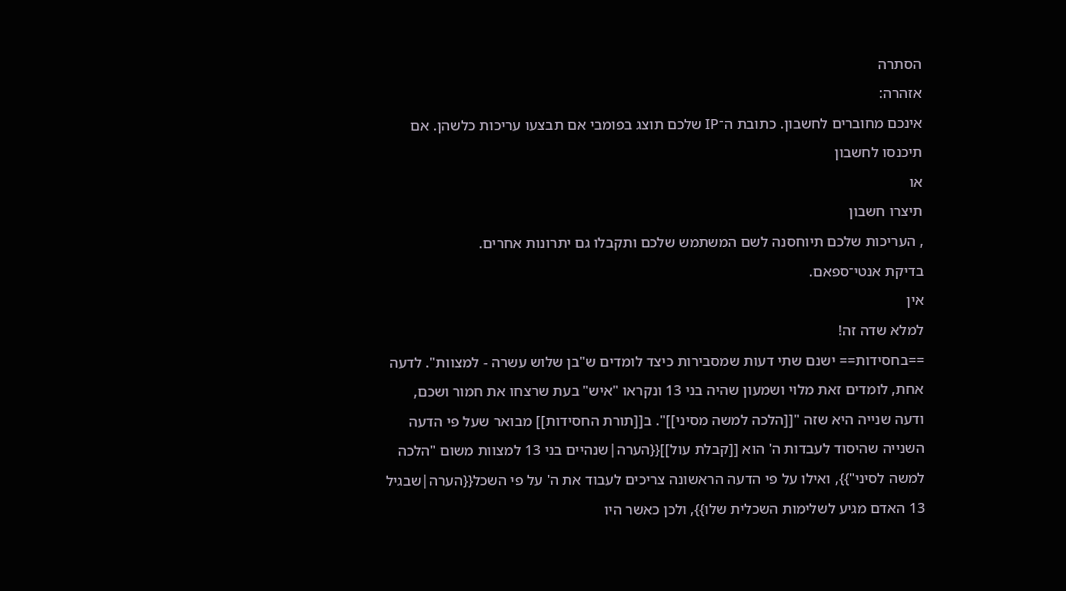הסתרה
אזהרה:
אינכם מחוברים לחשבון. כתובת ה־IP שלכם תוצג בפומבי אם תבצעו עריכות כלשהן. אם
תיכנסו לחשבון
או
תיצרו חשבון
, העריכות שלכם תיוחסנה לשם המשתמש שלכם ותקבלו גם יתרונות אחרים.
בדיקת אנטי־ספאם.
אין
למלא שדה זה!
==בחסידות== ישנם שתי דעות שמסבירות כיצד לומדים ש"בן שלוש עשרה - למצוות". לדעה אחת, לומדים זאת מלוי ושמעון שהיה בני 13 ונקראו "איש" בעת שרצחו את חמור ושכם, ודעה שנייה היא שזה "[[הלכה למשה מסיני]]". ב[[תורת החסידות]] מבואר שעל פי הדעה השנייה שהיסוד לעבדות ה' הוא [[קבלת עול]]{{הערה|שנהיים בני 13 למצוות משום "הלכה למשה לסיני"}}, ואילו על פי הדעה הראשונה צריכים לעבוד את ה' על פי השכל{{הערה|שבגיל 13 האדם מגיע לשלימות השכלית שלו}}, ולכן כאשר היו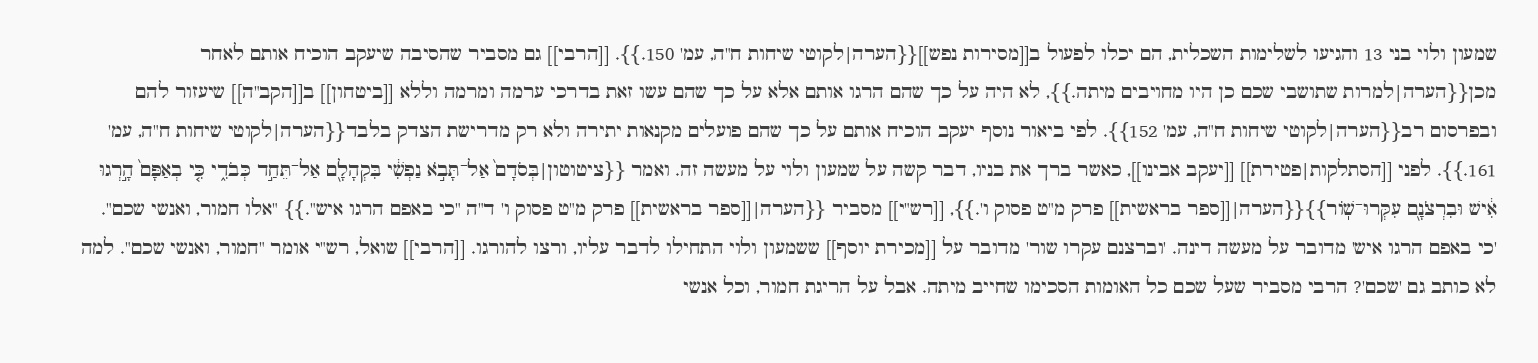שמעון ולוי בני 13 והגיעו לשלימות השכלית, הם יכלו לפעול ב[[מסירות נפש]]{{הערה|לקוטי שיחות ח"ה, עמ' 150.}}. [[הרבי]] גם מסביר שהסיבה שיעקב הוכיח אותם לאחר מכן{{הערה|למרות שתושבי שכם כן היו מחויבים מיתה.}}, לא היה על כך שהם הרגו אותם אלא על כך שהם עשו זאת בדרכי ערמה ומרמה וללא [[ביטחון]] ב[[הקב"ה]] שיעזור להם ובפרסום רב{{הערה|לקוטי שיחות ח"ה, עמ' 152}}. לפי ביאור נוסף יעקב הוכיח אותם על כך שהם פועלים מקנאות יתירה ולא רק מדרישת הצדק בלבד{{הערה|לקוטי שיחות ח"ה, עמ' 161.}}. לפני [[הסתלקות|פטירת]] [[יעקב אבינו]], כאשר ברך את בניו, דבר קשה על שמעון ולוי על מעשה זה. ואמר {{ציטוטון|בְּסֹדָם֙ אַל־תָּבֹ֣א נַפְשִׁ֔י בִּקְהָלָ֖ם אַל־תֵּחַ֣ד כְּבֹדִ֑י כִּ֤י בְאַפָּם֙ הָ֣רְגוּ אִ֔ישׁ וּבִרְצֹנָ֖ם עִקְּרוּ־שֽׁוֹר}}{{הערה|[[ספר בראשית]] פרק מ"ט פסוק ו'.}}, [[רש"י]] מסביר {{הערה|[[ספר בראשית]] פרק מ"ט פסוק ו' ד"ה "כי באפם הרגו איש".}} "אלו חמור, ואנשי שכם". 'כי באפם הרגו איש' מדובר על מעשה דינה. 'וברצנם עקרו שור' מדובר על [[מכירת יוסף]] ששמעון ולוי התחילו לדבר עליו, ורצו להורגו. [[הרבי]] שואל, רש"י אומר "חמור, ואנשי שכם". למה לא כותב גם 'שכם'? הרבי מסביר שעל שכם כל האומות הסכימו שחייב מיתה. אבל על הריגת חמור, וכל אנשי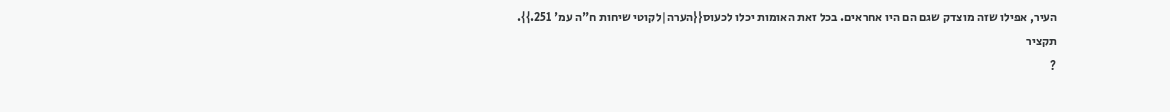העיר, אפילו שזה מוצדק שגם הם היו אחראים. בכל זאת האומות יכלו לכעוס{{הערה|לקוטי שיחות ח"ה עמ' 251.}}.
תקציר
?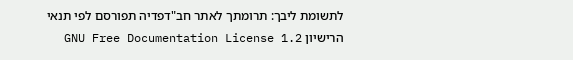לתשומת ליבך: תרומתך לאתר חב"דפדיה תפורסם לפי תנאי הרישיון GNU Free Documentation License 1.2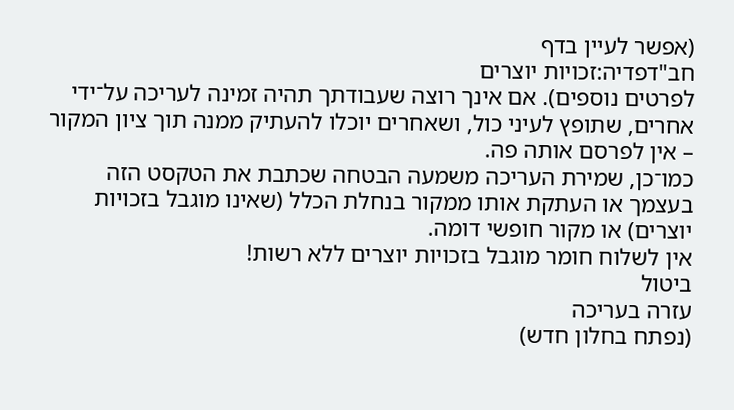(אפשר לעיין בדף
חב"דפדיה:זכויות יוצרים
לפרטים נוספים). אם אינך רוצה שעבודתך תהיה זמינה לעריכה על־ידי אחרים, שתופץ לעיני כול, ושאחרים יוכלו להעתיק ממנה תוך ציון המקור – אין לפרסם אותה פה.
כמו־כן, שמירת העריכה משמעה הבטחה שכתבת את הטקסט הזה בעצמך או העתקת אותו ממקור בנחלת הכלל (שאינו מוגבל בזכויות יוצרים) או מקור חופשי דומה.
אין לשלוח חומר מוגבל בזכויות יוצרים ללא רשות!
ביטול
עזרה בעריכה
(נפתח בחלון חדש)